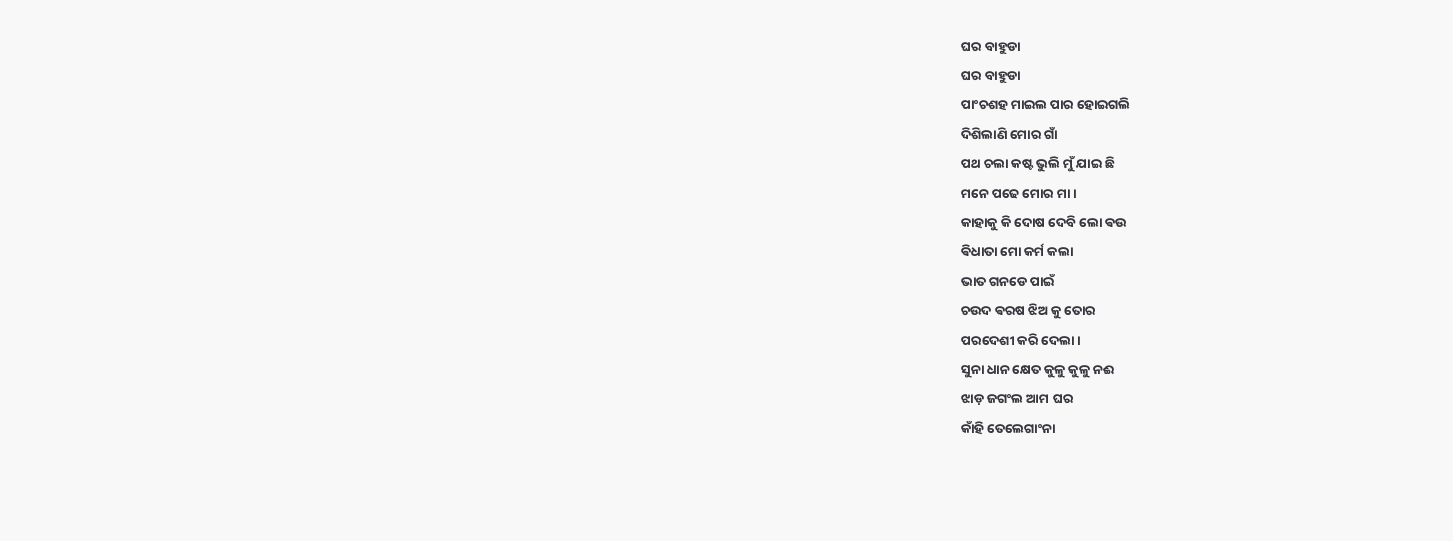ଘର ବାହୁଡା
ଘର ବାହୁଡା
ପାଂଚଶହ ମାଇଲ ପାର ହୋଇଗଲି
ଦିଶିଲାଣି ମୋର ଗାଁ
ପଥ ଚଲା କଷ୍ଟ ଭୁଲି ମୁଁ ଯାଇ ଛି
ମନେ ପଢେ ମୋର ମା ।
କାହାକୁ କି ଦୋଷ ଦେବି ଲୋ ଵଉ
ଵିଧାତା ମୋ କର୍ମ କଲା
ଭାତ ଗନଡେ ପାଇଁ
ଚଉଦ ଵରଷ ଝିଅ କୁ ତୋର
ପରଦେଶୀ କରି ଦେଲା ।
ସୁନା ଧାନ କ୍ଷେତ କୁଳୁ କୁଳୁ ନଈ
ଝାଡ଼ ଜଗଂଲ ଆମ ଘର
କାଁହି ତେଲେଗାଂନା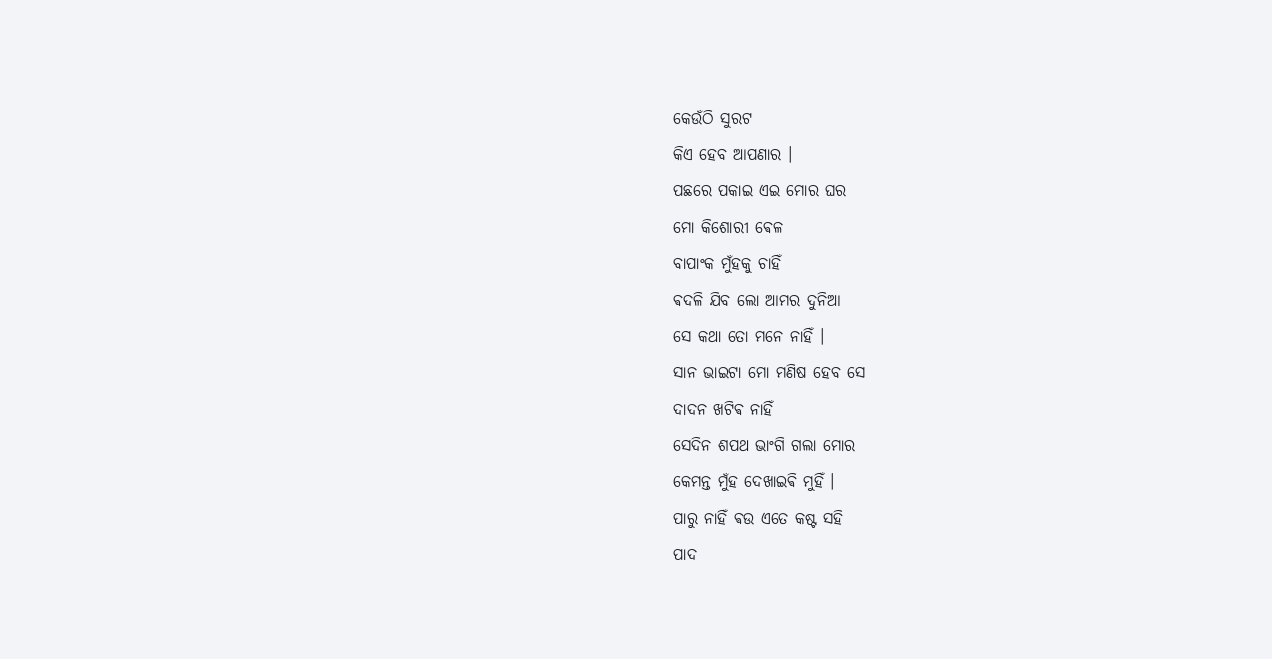କେଉଁଠି ସୁରଟ
କିଏ ହେବ ଆପଣାର ।
ପଛରେ ପକାଇ ଏଇ ମୋର ଘର
ମୋ କିଶୋରୀ ଵେଳ
ବାପାଂକ ମୁଁହକୁ ଚାହିଁ
ଵଦଳି ଯିବ ଲୋ ଆମର ଦୁନିଆ
ସେ କଥା ତୋ ମନେ ନାହିଁ ।
ସାନ ଭାଇଟା ମୋ ମଣିଷ ହେବ ସେ
ଦାଦନ ଖଟିଵ ନାହିଁ
ସେଦିନ ଶପଥ ଭାଂଗି ଗଲା ମୋର
କେମନ୍ତ ମୁଁହ ଦେଖାଇଵି ମୁହିଁ ।
ପାରୁ ନାହିଁ ଵଉ ଏତେ କଷ୍ଟ ସହି
ପାଦ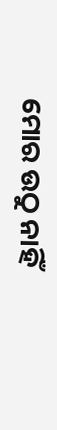ମୋର ଉଠୁ ନାହିଁ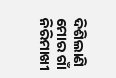ଦିଶିଲାଣି ମୋର ଗାଁ
ନିରିମାଖୀ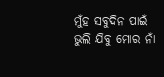ମୁଁହ ସବୁଦିନ ପାଇଁ
ଭୁଲି ଯିବୁ ମୋର ନାଁ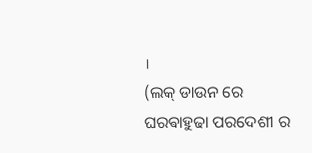।
(ଲକ୍ ଡାଉନ ରେ ଘରଵାହୁଢା ପରଦେଶୀ ର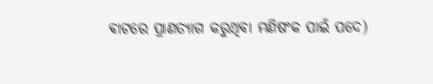ଵାଟରେ ପ୍ରାଣତ୍ୟାଗ କରୁଥିବା ମଣିଷଂକ ପାଇଁ ପଦେ)